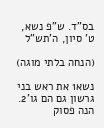בס"ד. ש"פ נשא, ט' סיון, ה'תש"ל

(הנחה בלתי מוגה)

נשא1 את ראש בני גרשון גם הם גו'2. הנה פסוק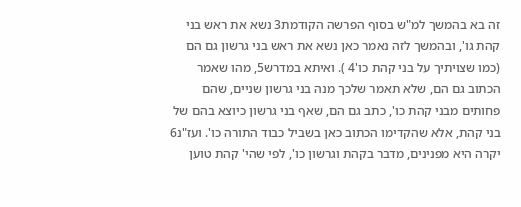זה בא בהמשך למ"ש בסוף הפרשה הקודמת3 נשא את ראש בני קהת גו', ובהמשך לזה נאמר כאן נשא את ראש בני גרשון גם הם (כמו שצויתיך על בני קהת כו'4 ). ואיתא במדרש5, מהו שאמר הכתוב גם הם, שלא תאמר שלכך מנה בני גרשון שניים, שהם פחותים מבני קהת כו', כתב גם הם, שאף בני גרשון כיוצא בהם של בני קהת, אלא שהקדימו הכתוב כאן בשביל כבוד התורה כו'. ועז"נ6 יקרה היא מפנינים, מדבר בקהת וגרשון כו', לפי שהי' קהת טוען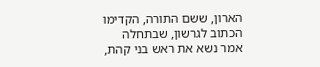הארון, ששם התורה, הקדימו הכתוב לגרשון, שבתחלה אמר נשא את ראש בני קהת,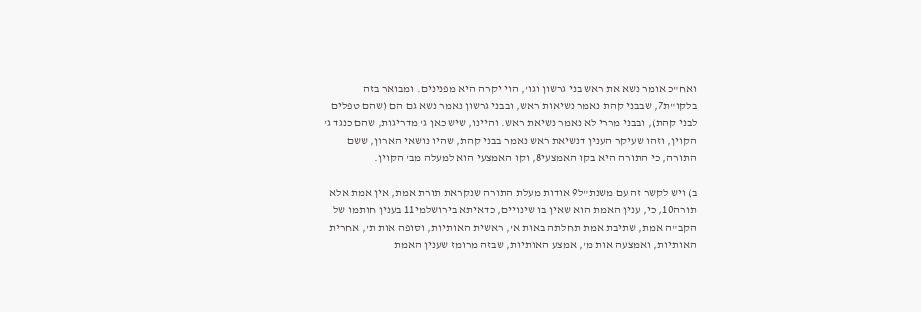ואח"כ אומר נשא את ראש בני גרשון וגו', הוי יקרה היא מפנינים. ומבואר בזה בלקו"ת7, שבבני קהת נאמר נשיאות ראש, ובבני גרשון נאמר נשא גם הם (שהם טפלים לבני קהת), ובבני מררי לא נאמר נשיאת ראש. והיינו, שיש כאן ג' מדריגות, שהם כנגד ג' הקוין, וזהו שעיקר הענין דנשיאת ראש נאמר בבני קהת, שהיו נושאי הארון, ששם התורה, כי התורה היא בקו האמצעי8, וקו האמצעי הוא למעלה מב' הקוין.

ב) ויש לקשר זה עם משנת"ל9 אודות מעלת התורה שנקראת תורת אמת, אין אמת אלא תורה10, כי, ענין האמת הוא שאין בו שינויים, כדאיתא בירושלמי11 בענין חותמו של הקב"ה אמת, שתיבת אמת תחלתה באות א', ראשית האותיות, וסופה אות ת', אחרית האותיות, ואמצעה אות מ', אמצע האותיות, שבזה מרומז שענין האמת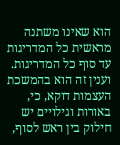הוא שאינו משתנה מראשית כל המדריגות עד סוף כל המדריגות. וענין זה הוא בהמשכת העצמות דוקא, כי, באורות וגילויים יש חילוק בין ראש לסוף,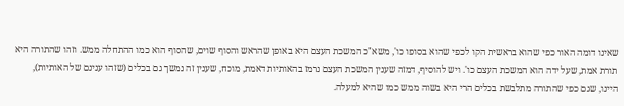שאינו דומה האור כפי שהוא בראשית הקו לכפי שהוא בסופו כו', משא"כ המשכת העצם היא באופן שהראש והסוף שוים, שהסוף הוא כמו ההתחלה ממש. וזהו שהתורה היא תורת אמת, שעל ידה הוא המשכת העצם כו'. ויש להוסיף, דמזה שענין המשכת העצם נרמז בהאותיות דאמת, מוכח, שענין זה נמשך גם בכלים (שזהו ענינם של האותיות), היינו, שגם כפי שהתורה מתלבשת בכלים הרי היא בשוה ממש כמו שהיא למעלה.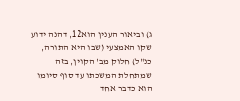ג) וביאור הענין הוא12, דהנה ידוע שקו האמצעי (שבו היא התורה, כנ"ל) חלוק מב' הקוין, בזה שמתחלת המשכתו עד סוף סיומו הוא כדבר אחד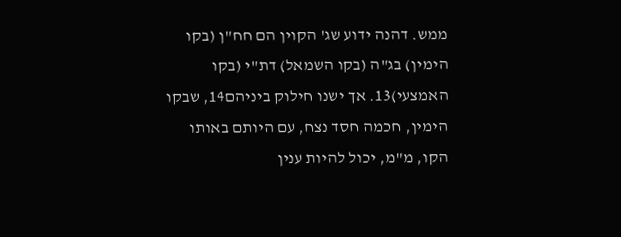ממש. דהנה ידוע שג' הקוין הם חח"ן (בקו הימין) בג"ה (בקו השמאל) דת"י (בקו האמצעי)13. אך ישנו חילוק ביניהם14, שבקו הימין, חכמה חסד נצח, עם היותם באותו הקו, מ"מ, יכול להיות ענין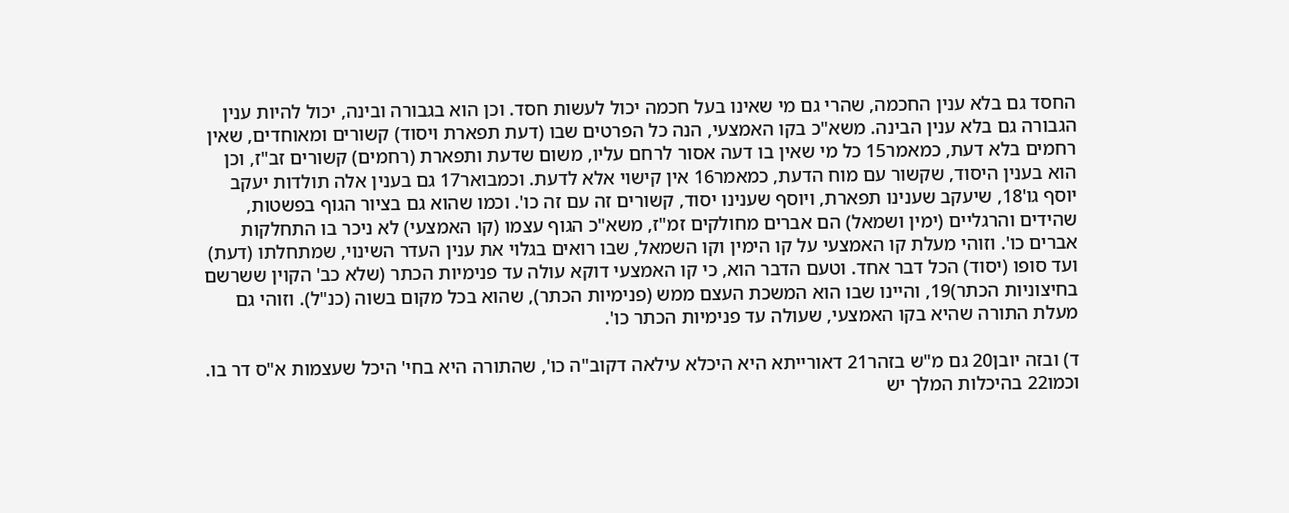החסד גם בלא ענין החכמה, שהרי גם מי שאינו בעל חכמה יכול לעשות חסד. וכן הוא בגבורה ובינה, יכול להיות ענין הגבורה גם בלא ענין הבינה. משא"כ בקו האמצעי, הנה כל הפרטים שבו (דעת תפארת ויסוד) קשורים ומאוחדים, שאין רחמים בלא דעת, כמאמר15 כל מי שאין בו דעה אסור לרחם עליו, משום שדעת ותפארת (רחמים) קשורים זב"ז, וכן הוא בענין היסוד, שקשור עם מוח הדעת, כמאמר16 אין קישוי אלא לדעת. וכמבואר17 גם בענין אלה תולדות יעקב יוסף גו'18, שיעקב שענינו תפארת, ויוסף שענינו יסוד, קשורים זה עם זה כו'. וכמו שהוא גם בציור הגוף בפשטות, שהידים והרגליים (ימין ושמאל) הם אברים מחולקים זמ"ז, משא"כ הגוף עצמו (קו האמצעי) לא ניכר בו התחלקות אברים כו'. וזוהי מעלת קו האמצעי על קו הימין וקו השמאל, שבו רואים בגלוי את ענין העדר השינוי, שמתחלתו (דעת) ועד סופו (יסוד) הכל דבר אחד. וטעם הדבר הוא, כי קו האמצעי דוקא עולה עד פנימיות הכתר (שלא כב' הקוין ששרשם בחיצוניות הכתר)19, והיינו שבו הוא המשכת העצם ממש (פנימיות הכתר), שהוא בכל מקום בשוה (כנ"ל). וזוהי גם מעלת התורה שהיא בקו האמצעי, שעולה עד פנימיות הכתר כו'.

ד) ובזה יובן20 גם מ"ש בזהר21 דאורייתא היא היכלא עילאה דקוב"ה כו', שהתורה היא בחי' היכל שעצמות א"ס דר בו. וכמו22 בהיכלות המלך יש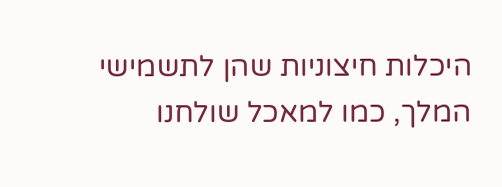היכלות חיצוניות שהן לתשמישי המלך, כמו למאכל שולחנו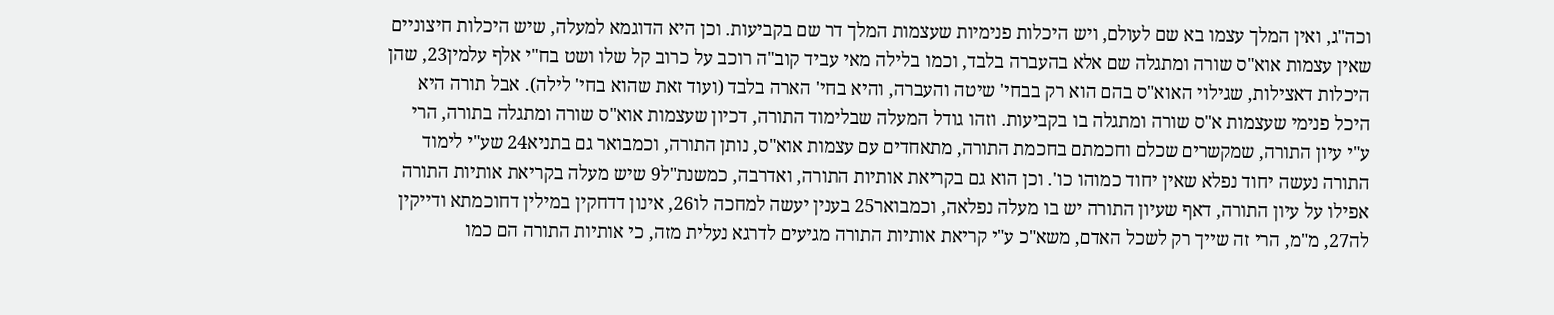וכה"ג, ואין המלך עצמו בא שם לעולם, ויש היכלות פנימיות שעצמות המלך דר שם בקביעות. וכן היא הדוגמא למעלה, שיש היכלות חיצוניים שאין עצמות אוא"ס שורה ומתגלה שם אלא בהעברה בלבד, וכמו בלילה מאי עביד קוב"ה רוכב על כרוב קל שלו ושט בח"י אלף עלמין23, שהן היכלות דאצילות, שגילוי האוא"ס בהם הוא רק בבחי' שיטה והעברה, והיא בחי' הארה בלבד (ועוד זאת שהוא בחי' לילה). אבל תורה היא היכל פנימי שעצמות א"ס שורה ומתגלה בו בקביעות. וזהו גודל המעלה שבלימוד התורה, דכיון שעצמות אוא"ס שורה ומתגלה בתורה, הרי ע"י עיון התורה, שמקשרים שכלם וחכמתם בחכמת התורה, מתאחדים עם עצמות אוא"ס, נותן התורה, וכמבואר גם בתניא24 שע"י לימוד התורה נעשה יחוד נפלא שאין יחוד כמוהו כו'. וכן הוא גם בקריאת אותיות התורה, ואדרבה, כמשנת"ל9 שיש מעלה בקריאת אותיות התורה אפילו על עיון התורה, דאף שעיון התורה יש בו מעלה נפלאה, וכמבואר25 בענין יעשה למחכה לו26, אינון דדחקין במילין דחוכמתא ודייקין לה27, מ"מ, הרי זה שייך רק לשכל האדם, משא"כ ע"י קריאת אותיות התורה מגיעים לדרגא נעלית מזה, כי אותיות התורה הם כמו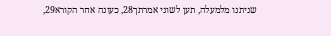שניתנו מלמעלה, תען לשוני אמרתך28, כעונה אחר הקורא29,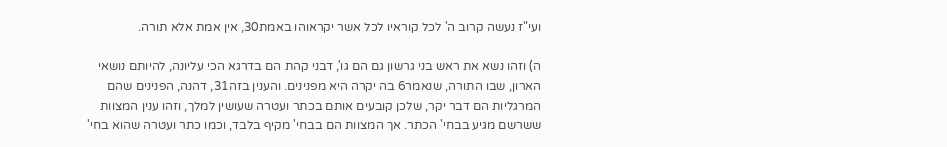ועי"ז נעשה קרוב ה' לכל קוראיו לכל אשר יקראוהו באמת30, אין אמת אלא תורה.

ה) וזהו נשא את ראש בני גרשון גם הם גו', דבני קהת הם בדרגא הכי עליונה, להיותם נושאי הארון, שבו התורה, שנאמר6 בה יקרה היא מפנינים. והענין בזה31, דהנה, הפנינים שהם המרגליות הם דבר יקר, שלכן קובעים אותם בכתר ועטרה שעושין למלך, וזהו ענין המצוות ששרשם מגיע בבחי' הכתר. אך המצוות הם בבחי' מקיף בלבד, וכמו כתר ועטרה שהוא בחי'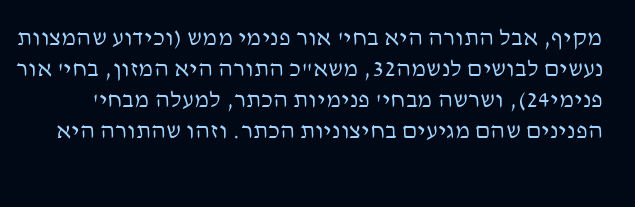מקיף, אבל התורה היא בחי' אור פנימי ממש (וכידוע שהמצוות נעשים לבושים לנשמה32, משא"כ התורה היא המזון, בחי' אור פנימי24), ושרשה מבחי' פנימיות הכתר, למעלה מבחי' הפנינים שהם מגיעים בחיצוניות הכתר. וזהו שהתורה היא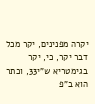יקרה מפנינים, יקר מכל דבר יקר, כי, יקר בגימטריא ש"י33, וכתר הוא ב"פ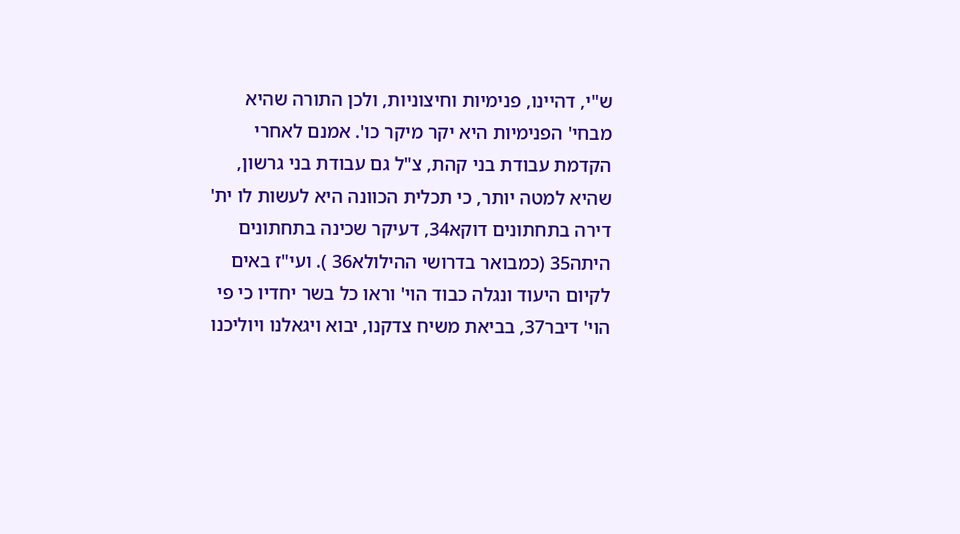ש"י, דהיינו, פנימיות וחיצוניות, ולכן התורה שהיא מבחי' הפנימיות היא יקר מיקר כו'. אמנם לאחרי הקדמת עבודת בני קהת, צ"ל גם עבודת בני גרשון, שהיא למטה יותר, כי תכלית הכוונה היא לעשות לו ית' דירה בתחתונים דוקא34, דעיקר שכינה בתחתונים היתה35 (כמבואר בדרושי ההילולא36 ). ועי"ז באים לקיום היעוד ונגלה כבוד הוי' וראו כל בשר יחדיו כי פי הוי' דיבר37, בביאת משיח צדקנו, יבוא ויגאלנו ויוליכנו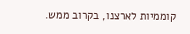קוממיות לארצנו, בקרוב ממש.